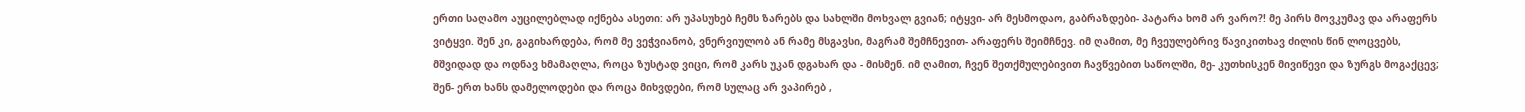ერთი საღამო აუცილებლად იქნება ასეთი: არ უპასუხებ ჩემს ზარებს და სახლში მოხვალ გვიან; იტყვი- არ მესმოდაო, გაბრაზდები- პატარა ხომ არ ვარო?! მე პირს მოვკუმავ და არაფერს ვიტყვი. შენ კი, გაგიხარდება, რომ მე ვეჭვიანობ, ვნერვიულობ ან რამე მსგავსი, მაგრამ შემჩნევით- არაფერს შეიმჩნევ. იმ ღამით, მე ჩვეულებრივ წავიკითხავ ძილის წინ ლოცვებს, მშვიდად და ოდნავ ხმამაღლა, როცა ზუსტად ვიცი, რომ კარს უკან დგახარ და - მისმენ. იმ ღამით, ჩვენ შეთქმულებივით ჩავწვებით საწოლში, მე- კუთხისკენ მივიწევი და ზურგს მოგაქცევ; შენ- ერთ ხანს დამელოდები და როცა მიხვდები, რომ სულაც არ ვაპირებ ,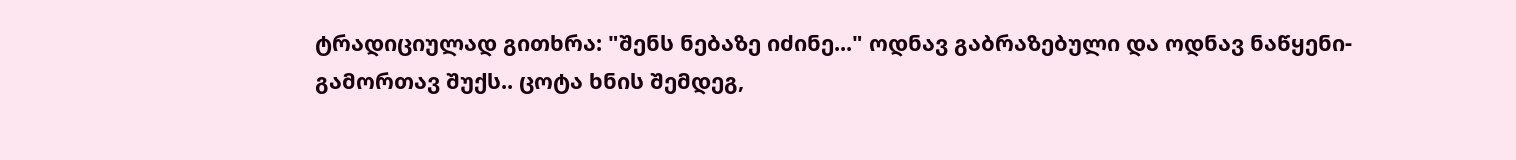ტრადიციულად გითხრა: "შენს ნებაზე იძინე..." ოდნავ გაბრაზებული და ოდნავ ნაწყენი- გამორთავ შუქს.. ცოტა ხნის შემდეგ,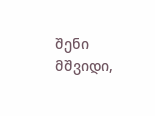შენი მშვიდი,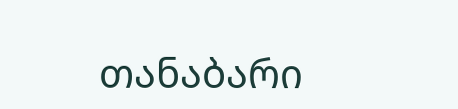თანაბარი